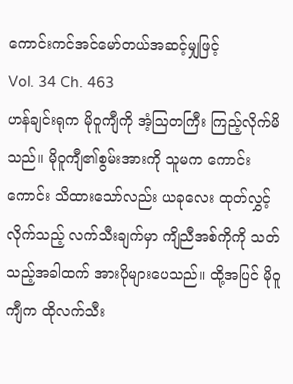ကောင်းကင်အင်မော်တယ်အဆင့်မျှဖြင့်
Vol. 34 Ch. 463
ဟန်ချင်းရုက မိုဝူကျီကို အံ့ဩတကြီး ကြည့်လိုက်မိသည်။ မိုဝူကျီ၏စွမ်းအားကို သူမက ကောင်းကောင်း သိထားသော်လည်း ယခုလေး ထုတ်လွှင့်လိုက်သည့် လက်သီးချက်မှာ ကျိညီအစ်ကိုကို သတ်သည့်အခါထက် အားပိုများပေသည်။ ထို့အပြင် မိုဝူကျီက ထိုလက်သီး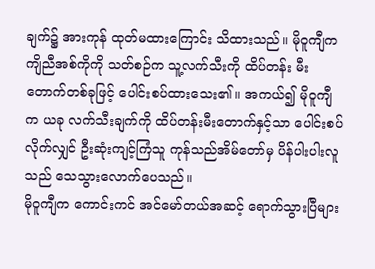ချက်၌ အားကုန် ထုတ်မထားကြောင်း သိထားသည်။ မိုဝူကျီက ကျိညီအစ်ကိုကို သတ်စဉ်က သူ့လက်သီးကို ထိပ်တန်း မီးတောက်တစ်ခုဖြင့် ပေါင်းစပ်ထားသေး၏။ အကယ်၍ မိုဝူကျီက ယခု လက်သီးချက်ကို ထိပ်တန်းမီးတောက်နှင့်သာ ပေါင်းစပ်လိုက်လျှင် ဦးဆုံးကျင့်ကြံသူ ကုန်သည်အိမ်တော်မှ ပိန်ပါးပါးလူသည် သေသွားလောက်ပေသည်။
မိုဝူကျီက ကောင်းကင် အင်မော်တယ်အဆင့် ရောက်သွားပြီများ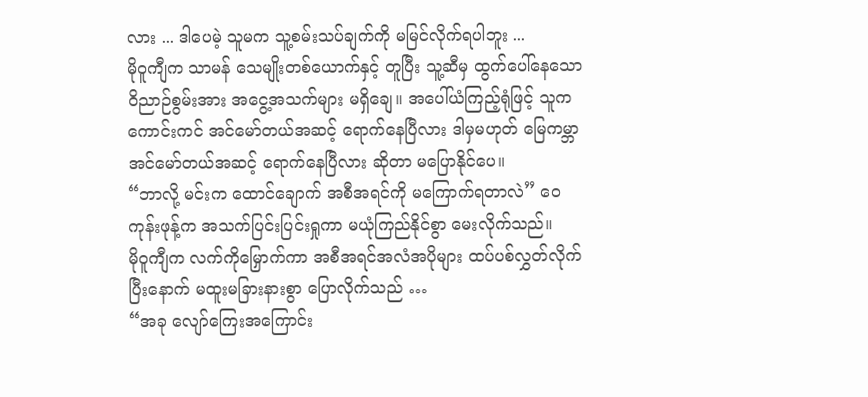လား ... ဒါပေမဲ့ သူမက သူ့စမ်းသပ်ချက်ကို မမြင်လိုက်ရပါဘူး ...
မိုဝူကျီက သာမန် သေမျိုးတစ်ယောက်နှင့် တူပြီး သူ့ဆီမှ ထွက်ပေါ်နေသော ဝိညာဉ်စွမ်းအား အငွေ့အသက်များ မရှိချေ။ အပေါ်ယံကြည့်ရုံဖြင့် သူက ကောင်းကင် အင်မော်တယ်အဆင့် ရောက်နေပြီလား ဒါမှမဟုတ် မြေကမ္ဘာ အင်မော်တယ်အဆင့် ရောက်နေပြီလား ဆိုတာ မပြောနိုင်ပေ။
“ဘာလို့ မင်းက ထောင်ချောက် အစီအရင်ကို မကြောက်ရတာလဲ” ဝေကုန်းဖုန့်က အသက်ပြင်းပြင်းရှုကာ မယုံကြည်နိုင်စွာ မေးလိုက်သည်။
မိုဝူကျီက လက်ကိုမြှောက်ကာ အစီအရင်အလံအပိုများ ထပ်ပစ်လွှတ်လိုက်ပြီးနောက် မထူးမခြားနားစွာ ပြောလိုက်သည် …
“အခု လျော်ကြေးအကြောင်း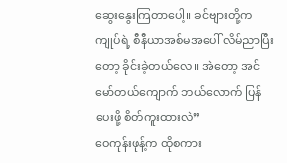ဆွေးနွေးကြတာပေါ့။ ခင်ဗျားတို့က ကျုပ်ရဲ့ စီနီယာအစ်မအပေါ် လိမ်ညာပြီးတော့ ခိုင်းခဲ့တယ်လေ။ အဲတော့ အင်မော်တယ်ကျောက် ဘယ်လောက် ပြန်ပေးဖို့ စိတ်ကူးထားလဲ”
ဝေကုန်းဖုန့်က ထိုစကား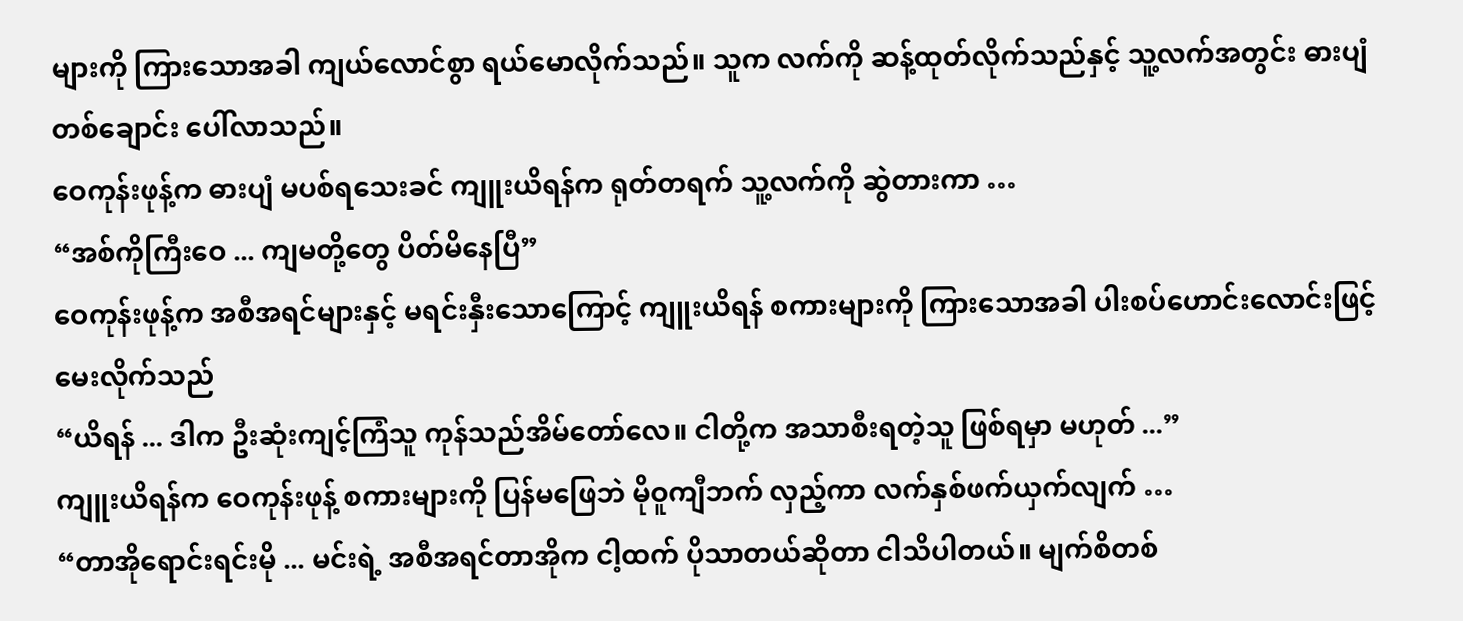များကို ကြားသောအခါ ကျယ်လောင်စွာ ရယ်မောလိုက်သည်။ သူက လက်ကို ဆန့်ထုတ်လိုက်သည်နှင့် သူ့လက်အတွင်း ဓားပျံတစ်ချောင်း ပေါ်လာသည်။
ဝေကုန်းဖုန့်က ဓားပျံ မပစ်ရသေးခင် ကျူးယိရန်က ရုတ်တရက် သူ့လက်ကို ဆွဲတားကာ …
“အစ်ကိုကြီးဝေ ... ကျမတို့တွေ ပိတ်မိနေပြီ”
ဝေကုန်းဖုန့်က အစီအရင်များနှင့် မရင်းနှီးသောကြောင့် ကျူးယိရန် စကားများကို ကြားသောအခါ ပါးစပ်ဟောင်းလောင်းဖြင့် မေးလိုက်သည်
“ယိရန် ... ဒါက ဦးဆုံးကျင့်ကြံသူ ကုန်သည်အိမ်တော်လေ။ ငါတို့က အသာစီးရတဲ့သူ ဖြစ်ရမှာ မဟုတ် ...”
ကျူးယိရန်က ဝေကုန်းဖုန့် စကားများကို ပြန်မဖြေဘဲ မိုဝူကျီဘက် လှည့်ကာ လက်နှစ်ဖက်ယှက်လျက် …
“တာအိုရောင်းရင်းမို ... မင်းရဲ့ အစီအရင်တာအိုက ငါ့ထက် ပိုသာတယ်ဆိုတာ ငါသိပါတယ်။ မျက်စိတစ်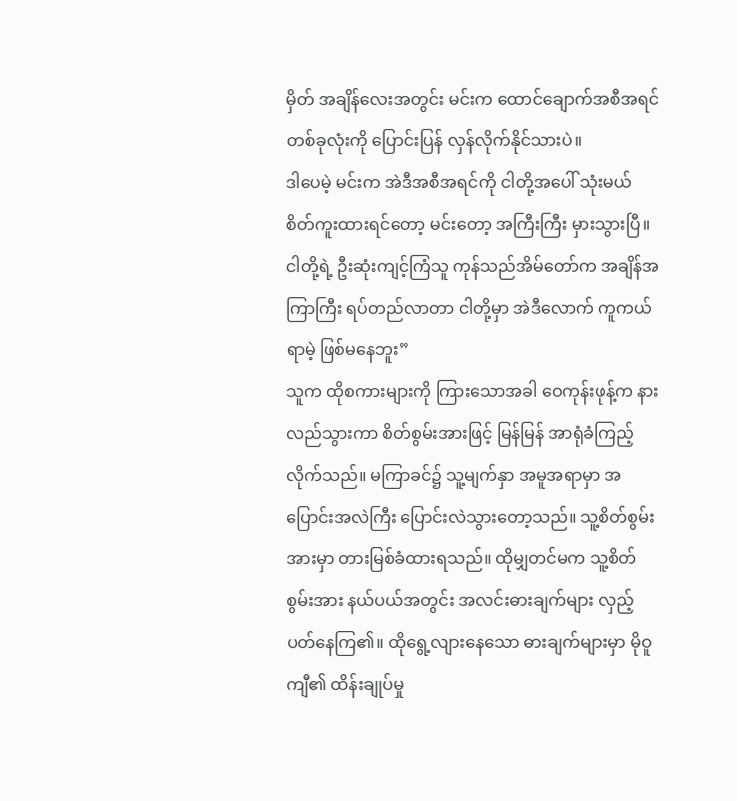မှိတ် အချိန်လေးအတွင်း မင်းက ထောင်ချောက်အစီအရင် တစ်ခုလုံးကို ပြောင်းပြန် လှန်လိုက်နိုင်သားပဲ။
ဒါပေမဲ့ မင်းက အဲဒီအစီအရင်ကို ငါတို့အပေါ် သုံးမယ် စိတ်ကူးထားရင်တော့ မင်းတော့ အကြီးကြီး မှားသွားပြီ။ ငါတို့ရဲ့ ဦးဆုံးကျင့်ကြံသူ ကုန်သည်အိမ်တော်က အချိန်အကြာကြီး ရပ်တည်လာတာ ငါတို့မှာ အဲဒီလောက် ကူကယ်ရာမဲ့ ဖြစ်မနေဘူး”
သူက ထိုစကားများကို ကြားသောအခါ ဝေကုန်းဖုန့်က နားလည်သွားကာ စိတ်စွမ်းအားဖြင့် မြန်မြန် အာရုံခံကြည့်လိုက်သည်။ မကြာခင်၌ သူ့မျက်နှာ အမူအရာမှာ အပြောင်းအလဲကြီး ပြောင်းလဲသွားတော့သည်။ သူ့စိတ်စွမ်းအားမှာ တားမြစ်ခံထားရသည်။ ထိုမျှတင်မက သူ့စိတ်စွမ်းအား နယ်ပယ်အတွင်း အလင်းဓားချက်များ လှည့်ပတ်နေကြ၏။ ထိုရွေ့လျားနေသော ဓားချက်များမှာ မိုဝူကျီ၏ ထိန်းချုပ်မှု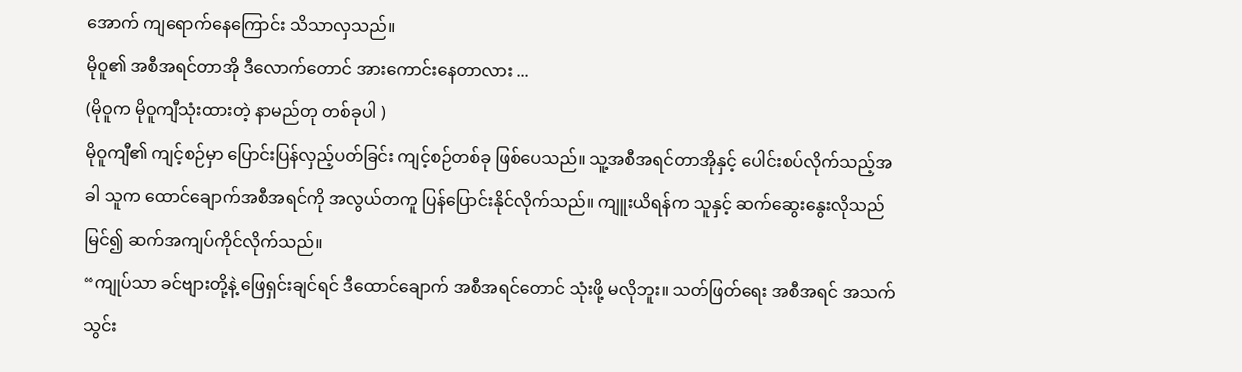အောက် ကျရောက်နေကြောင်း သိသာလှသည်။
မိုဝူ၏ အစီအရင်တာအို ဒီလောက်တောင် အားကောင်းနေတာလား ...
(မိုဝူက မိုဝူကျီသုံးထားတဲ့ နာမည်တု တစ်ခုပါ )
မိုဝူကျီ၏ ကျင့်စဉ်မှာ ပြောင်းပြန်လှည့်ပတ်ခြင်း ကျင့်စဉ်တစ်ခု ဖြစ်ပေသည်။ သူ့အစီအရင်တာအိုနှင့် ပေါင်းစပ်လိုက်သည့်အခါ သူက ထောင်ချောက်အစီအရင်ကို အလွယ်တကူ ပြန်ပြောင်းနိုင်လိုက်သည်။ ကျူးယိရန်က သူနှင့် ဆက်ဆွေးနွေးလိုသည် မြင်၍ ဆက်အကျပ်ကိုင်လိုက်သည်။
“ကျုပ်သာ ခင်ဗျားတို့နဲ့ ဖြေရှင်းချင်ရင် ဒီထောင်ချောက် အစီအရင်တောင် သုံးဖို့ မလိုဘူး။ သတ်ဖြတ်ရေး အစီအရင် အသက်သွင်း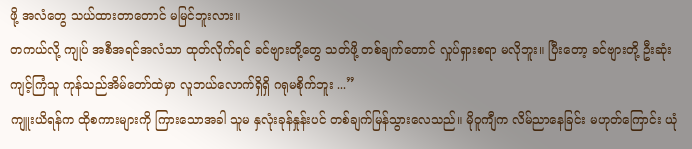ဖို့ အလံတွေ သယ်ထားတာတောင် မမြင်ဘူးလား။
တကယ်လို့ ကျုပ် အစီအရင်အလံသာ ထုတ်လိုက်ရင် ခင်ဗျားတို့တွေ သတ်ဖို့ တစ်ချက်တောင် လှုပ်ရှားစရာ မလိုဘူး။ ပြီးတော့ ခင်ဗျားတို့ ဦးဆုံးကျင့်ကြံသူ ကုန်သည်အိမ်တော်ထဲမှာ လူဘယ်လောက်ရှိရှိ ဂရုမစိုက်ဘူး ...”
ကျူးယိရန်က ထိုစကားများကို ကြားသောအခါ သူမ နှလုံးခုန်နှုန်းပင် တစ်ချက်မြန်သွားလေသည်။ မိုဝူကျီက လိမ်ညာနေခြင်း မဟုတ်ကြောင်း ယုံ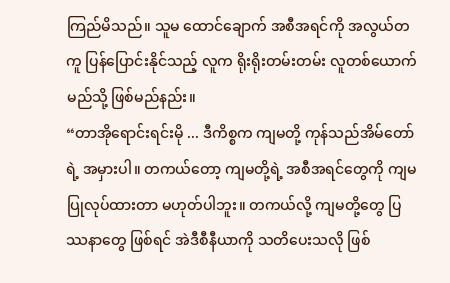ကြည်မိသည်။ သူမ ထောင်ချောက် အစီအရင်ကို အလွယ်တကူ ပြန်ပြောင်းနိုင်သည့် လူက ရိုးရိုးတမ်းတမ်း လူတစ်ယောက် မည်သို့ ဖြစ်မည်နည်း။
“တာအိုရောင်းရင်းမို ... ဒီကိစ္စက ကျမတို့ ကုန်သည်အိမ်တော်ရဲ့ အမှားပါ။ တကယ်တော့ ကျမတို့ရဲ့ အစီအရင်တွေကို ကျမပြုလုပ်ထားတာ မဟုတ်ပါဘူး။ တကယ်လို့ ကျမတို့တွေ ပြဿနာတွေ ဖြစ်ရင် အဲဒီစီနီယာကို သတိပေးသလို ဖြစ်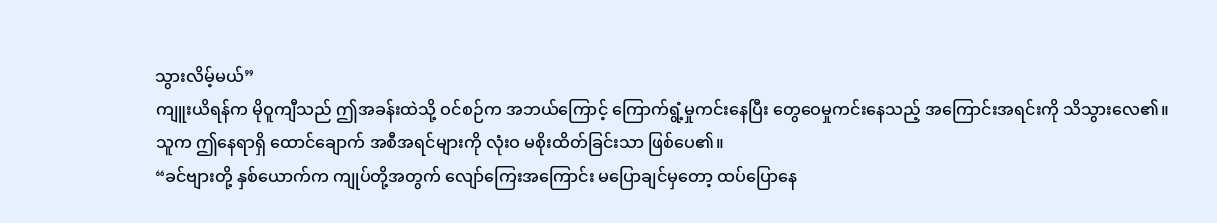သွားလိမ့်မယ်”
ကျူးယိရန်က မိုဝူကျီသည် ဤအခန်းထဲသို့ ဝင်စဉ်က အဘယ်ကြောင့် ကြောက်ရွံ့မှုကင်းနေပြီး တွေဝေမှုကင်းနေသည့် အကြောင်းအရင်းကို သိသွားလေ၏။ သူက ဤနေရာရှိ ထောင်ချောက် အစီအရင်များကို လုံးဝ မစိုးထိတ်ခြင်းသာ ဖြစ်ပေ၏။
“ခင်ဗျားတို့ နှစ်ယောက်က ကျုပ်တို့အတွက် လျော်ကြေးအကြောင်း မပြောချင်မှတော့ ထပ်ပြောနေ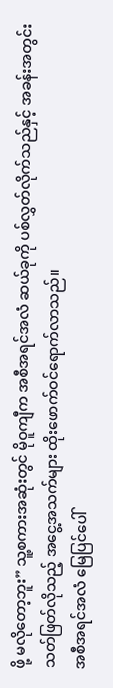ဖို့ မလိုတော့ဘူး” သူ့စကားအဆုံးတွင် မိုဝူကျီက အစီအရင်အလံ ဆယ်ခုကို ပစ်လွှတ်လိုက်သည်နှင့် အခန်းအတွင်း သတ်ဖြတ်လိုသည့် အငွေ့အသက်များ ထိုးဖောက်ဝင်ရောက်လာသည်။
အစီအရင်အလံ မြေပြင်ပေါ်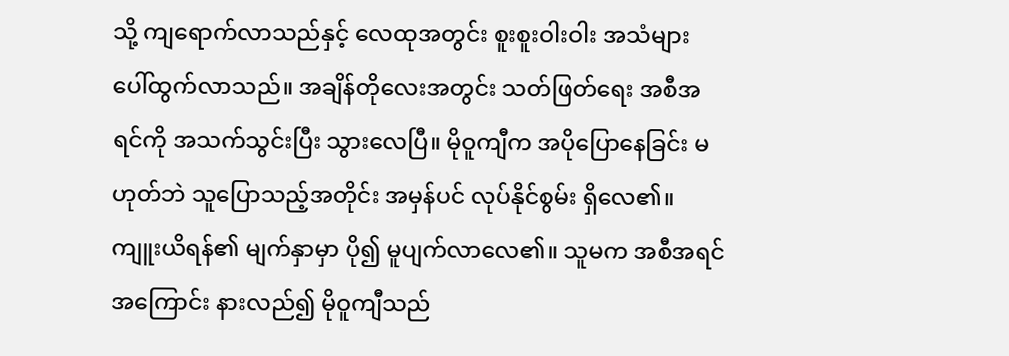သို့ ကျရောက်လာသည်နှင့် လေထုအတွင်း စူးစူးဝါးဝါး အသံများ ပေါ်ထွက်လာသည်။ အချိန်တိုလေးအတွင်း သတ်ဖြတ်ရေး အစီအရင်ကို အသက်သွင်းပြီး သွားလေပြီ။ မိုဝူကျီက အပိုပြောနေခြင်း မဟုတ်ဘဲ သူပြောသည့်အတိုင်း အမှန်ပင် လုပ်နိုင်စွမ်း ရှိလေ၏။
ကျူးယိရန်၏ မျက်နှာမှာ ပို၍ မူပျက်လာလေ၏။ သူမက အစီအရင်အကြောင်း နားလည်၍ မိုဝူကျီသည်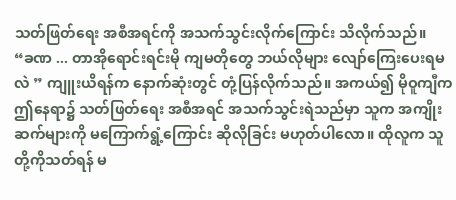သတ်ဖြတ်ရေး အစီအရင်ကို အသက်သွင်းလိုက်ကြောင်း သိလိုက်သည်။
“ခဏ ... တာအိုရောင်းရင်းမို ကျမတိုတွေ ဘယ်လိုများ လျော်ကြေးပေးရမလဲ ” ကျူးယိရန်က နောက်ဆုံးတွင် တုံ့ပြန်လိုက်သည်။ အကယ်၍ မိုဝူကျီက ဤနေရာ၌ သတ်ဖြတ်ရေး အစီအရင် အသက်သွင်းရဲသည်မှာ သူက အကျိုးဆက်များကို မကြောက်ရွံ့ကြောင်း ဆိုလိုခြင်း မဟုတ်ပါလော။ ထိုလူက သူတို့ကိုသတ်ရန် မ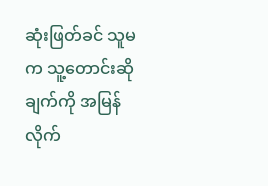ဆုံးဖြတ်ခင် သူမက သူ့တောင်းဆိုချက်ကို အမြန် လိုက်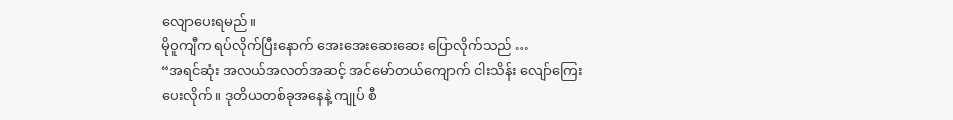လျောပေးရမည်။
မိုဝူကျီက ရပ်လိုက်ပြီးနောက် အေးအေးဆေးဆေး ပြောလိုက်သည် …
“အရင်ဆုံး အလယ်အလတ်အဆင့် အင်မော်တယ်ကျောက် ငါးသိန်း လျော်ကြေးပေးလိုက်။ ဒုတိယတစ်ခုအနေနဲ့ ကျုပ် စီ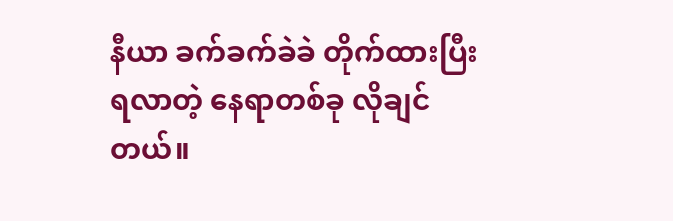နီယာ ခက်ခက်ခဲခဲ တိုက်ထားပြီး ရလာတဲ့ နေရာတစ်ခု လိုချင်တယ်။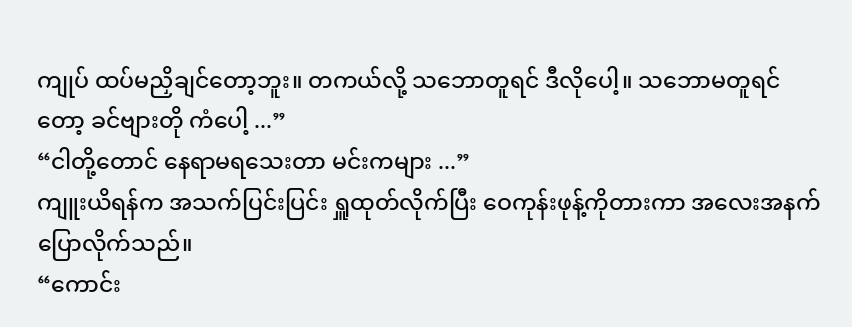ကျုပ် ထပ်မညှိချင်တော့ဘူး။ တကယ်လို့ သဘောတူရင် ဒီလိုပေါ့။ သဘောမတူရင်တော့ ခင်ဗျားတို ကံပေါ့ ...”
“ငါတို့တောင် နေရာမရသေးတာ မင်းကများ ...”
ကျူးယိရန်က အသက်ပြင်းပြင်း ရှူထုတ်လိုက်ပြီး ဝေကုန်းဖုန့်ကိုတားကာ အလေးအနက် ပြောလိုက်သည်။
“ကောင်း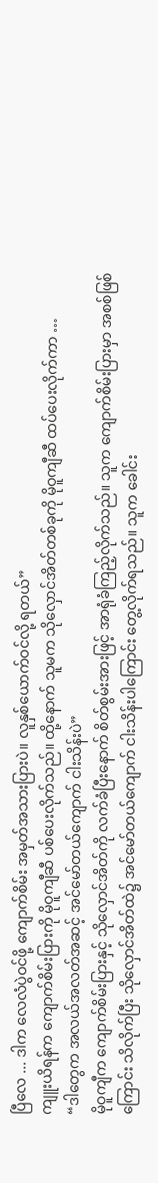ပြီလေ ... ဒါက လေလံပွဲဝင်ဖို့ ကျောက်စိမ်း အမှတ်အသားပြားပဲ။ လူနှစ်ယောက်ဝင်လို့ ရတယ်”
ကျူးယိရန်က ကျောက်စိမ်းပြားကို မိုဝူကျီဆီ ပစ်ပေးလိုက်သည်။ ထို့နောက် သူမက သိုလှောင်အိတ်တစ်ခုကို မိုဝူကျီဆီ ထပ်ပေးလိုက်ကာ …
“ဒါတွေက အလယ်အလတ်အဆင့် အင်မော်တယ်ကျောက် ငါးသိန်းပဲ”
မိုဝူကျီက ကျောက်စိမ်းပြားနှင့် သိုလှောင်အိတ်ကို လက်ခံပြီးနောက် စိတ်စွမ်းအားဖြင့် အာရုံခံကြည့်လိုက်သည်။ သူက ကျောက်စိမ်းပြားမှာ အစစ်ဖြစ်ကြောင်း သိလိုက်ပြီး သိုလှောင်အိတ်ထဲ၌ အင်မော်တယ်ကျောက် ငါးသိန်းပါကြောင်း တွေ့လိုက်ရသည်။ သူက ခေါင်း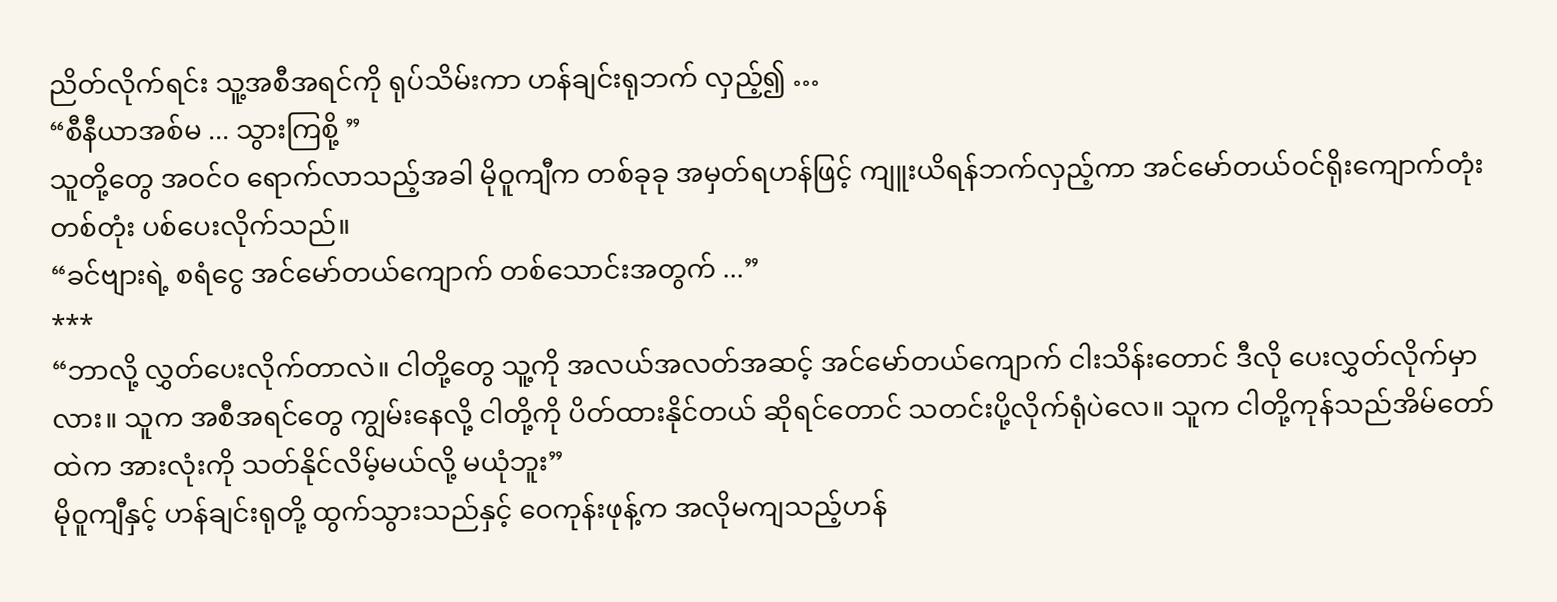ညိတ်လိုက်ရင်း သူ့အစီအရင်ကို ရုပ်သိမ်းကာ ဟန်ချင်းရုဘက် လှည့်၍ …
“စီနီယာအစ်မ ... သွားကြစို့ ”
သူတို့တွေ အဝင်ဝ ရောက်လာသည့်အခါ မိုဝူကျီက တစ်ခုခု အမှတ်ရဟန်ဖြင့် ကျူးယိရန်ဘက်လှည့်ကာ အင်မော်တယ်ဝင်ရိုးကျောက်တုံး တစ်တုံး ပစ်ပေးလိုက်သည်။
“ခင်ဗျားရဲ့ စရံငွေ အင်မော်တယ်ကျောက် တစ်သောင်းအတွက် ...”
***
“ဘာလို့ လွှတ်ပေးလိုက်တာလဲ။ ငါတို့တွေ သူ့ကို အလယ်အလတ်အဆင့် အင်မော်တယ်ကျောက် ငါးသိန်းတောင် ဒီလို ပေးလွှတ်လိုက်မှာလား။ သူက အစီအရင်တွေ ကျွမ်းနေလို့ ငါတို့ကို ပိတ်ထားနိုင်တယ် ဆိုရင်တောင် သတင်းပို့လိုက်ရုံပဲလေ။ သူက ငါတို့ကုန်သည်အိမ်တော်ထဲက အားလုံးကို သတ်နိုင်လိမ့်မယ်လို့ မယုံဘူး”
မိုဝူကျီနှင့် ဟန်ချင်းရုတို့ ထွက်သွားသည်နှင့် ဝေကုန်းဖုန့်က အလိုမကျသည့်ဟန်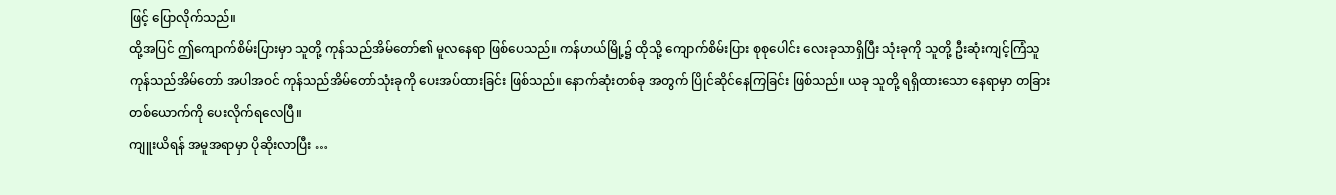ဖြင့် ပြောလိုက်သည်။
ထို့အပြင် ဤကျောက်စိမ်းပြားမှာ သူတို့ ကုန်သည်အိမ်တော်၏ မူလနေရာ ဖြစ်ပေသည်။ ကန်ဟယ်မြို့၌ ထိုသို့ ကျောက်စိမ်းပြား စုစုပေါင်း လေးခုသာရှိပြီး သုံးခုကို သူတို့ ဦးဆုံးကျင့်ကြံသူ ကုန်သည်အိမ်တော် အပါအဝင် ကုန်သည်အိမ်တော်သုံးခုကို ပေးအပ်ထားခြင်း ဖြစ်သည်။ နောက်ဆုံးတစ်ခု အတွက် ပြိုင်ဆိုင်နေကြခြင်း ဖြစ်သည်။ ယခု သူတို့ ရရှိထားသော နေရာမှာ တခြားတစ်ယောက်ကို ပေးလိုက်ရလေပြီ။
ကျူးယိရန် အမူအရာမှာ ပိုဆိုးလာပြီး …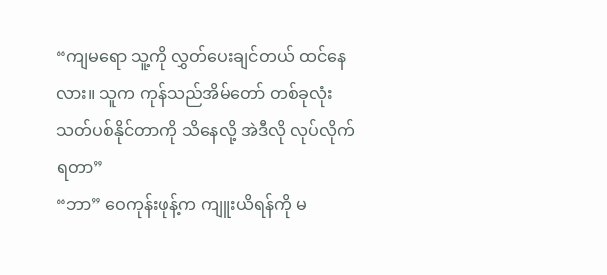“ကျမရော သူ့ကို လွှတ်ပေးချင်တယ် ထင်နေလား။ သူက ကုန်သည်အိမ်တော် တစ်ခုလုံး သတ်ပစ်နိုင်တာကို သိနေလို့ အဲဒီလို လုပ်လိုက်ရတာ”
“ဘာ” ဝေကုန်းဖုန့်က ကျူးယိရန်ကို မ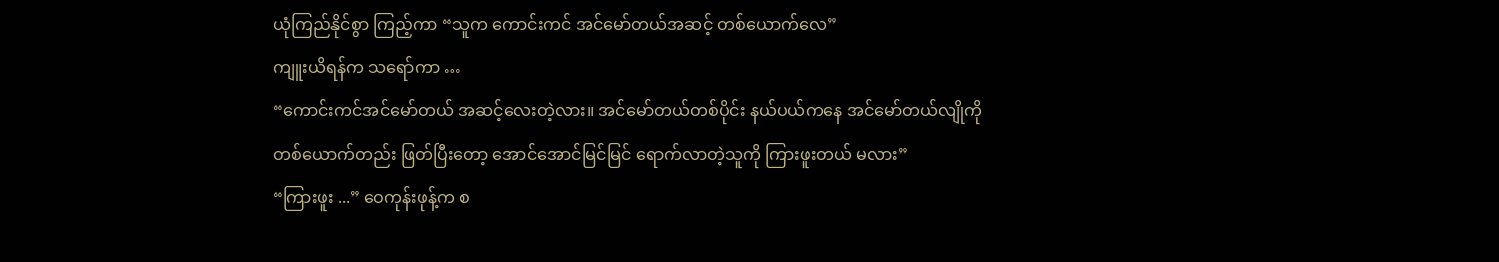ယုံကြည်နိုင်စွာ ကြည့်ကာ “သူက ကောင်းကင် အင်မော်တယ်အဆင့် တစ်ယောက်လေ”
ကျူးယိရန်က သရော်ကာ …
“ကောင်းကင်အင်မော်တယ် အဆင့်လေးတဲ့လား။ အင်မော်တယ်တစ်ပိုင်း နယ်ပယ်ကနေ အင်မော်တယ်လျိုကို တစ်ယောက်တည်း ဖြတ်ပြီးတော့ အောင်အောင်မြင်မြင် ရောက်လာတဲ့သူကို ကြားဖူးတယ် မလား”
“ကြားဖူး ...” ဝေကုန်းဖုန့်က စ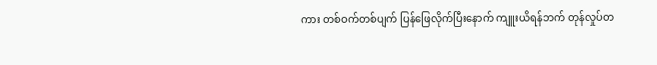ကား တစ်ဝက်တစ်ပျက် ပြန်ဖြေလိုက်ပြီးနောက် ကျူးယိရန်ဘက် တုန်လှုပ်တ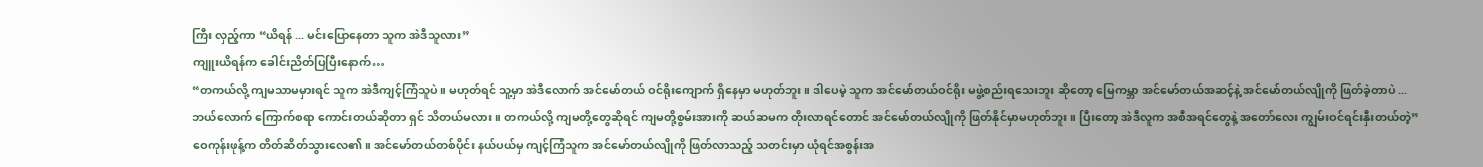ကြီး လှည့်ကာ “ယိရန် ... မင်းပြောနေတာ သူက အဲဒီသူလား”
ကျူးယိရန်က ခေါင်းညိတ်ပြပြီးနောက်…
“တကယ်လို့ ကျမသာမမှားရင် သူက အဲဒီကျင့်ကြံသူပဲ။ မဟုတ်ရင် သူ့မှာ အဲဒီလောက် အင်မော်တယ် ဝင်ရိုးကျောက် ရှိနေမှာ မဟုတ်ဘူး။ ဒါပေမဲ့ သူက အင်မော်တယ်ဝင်ရိုး မဖွဲ့စည်းရသေးဘူး ဆိုတော့ မြေကမ္ဘာ အင်မော်တယ်အဆင့်နဲ့ အင်မော်တယ်လျိုကို ဖြတ်ခဲ့တာပဲ ...
ဘယ်လောက် ကြောက်စရာ ကောင်းတယ်ဆိုတာ ရှင် သိတယ်မလား။ တကယ်လို့ ကျမတို့တွေဆိုရင် ကျမတို့စွမ်းအားကို ဆယ်ဆမက တိုးလာရင်တောင် အင်မော်တယ်လျိုကို ဖြတ်နိုင်မှာမဟုတ်ဘူး။ ပြီးတော့ အဲဒီလူက အစီအရင်တွေနဲ့ အတော်လေး ကျွမ်းဝင်ရင်းနှီးတယ်တဲ့”
ဝေကုန်းဖုန့်က တိတ်ဆိတ်သွားလေ၏။ အင်မော်တယ်တစ်ပိုင်း နယ်ပယ်မှ ကျင့်ကြံသူက အင်မော်တယ်လျိုကို ဖြတ်လာသည့် သတင်းမှာ ယုံရင်အစွန်းအ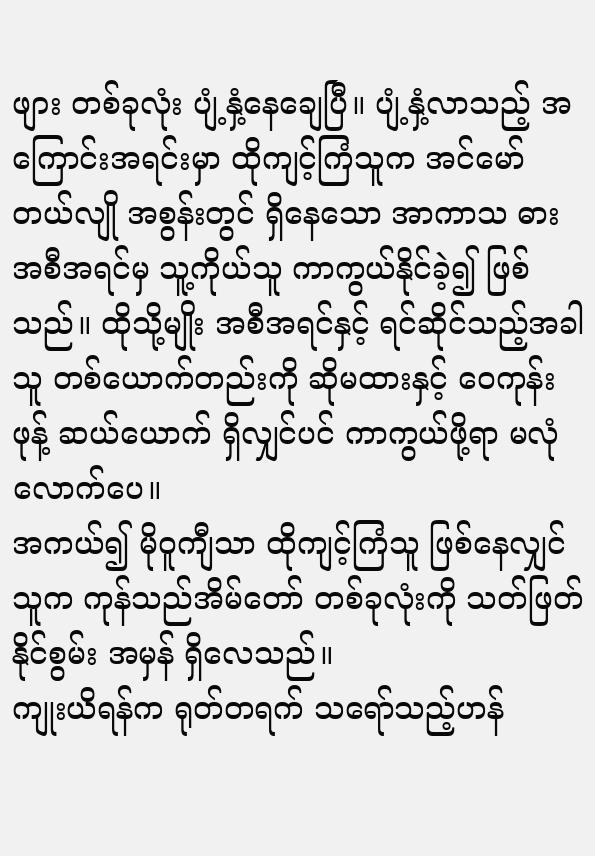ဖျား တစ်ခုလုံး ပျံ့နှံ့နေချေပြီ။ ပျံ့နှံ့လာသည့် အကြောင်းအရင်းမှာ ထိုကျင့်ကြံသူက အင်မော်တယ်လျို အစွန်းတွင် ရှိနေသော အာကာသ ဓားအစီအရင်မှ သူ့ကိုယ်သူ ကာကွယ်နိုင်ခဲ့၍ ဖြစ်သည်။ ထိုသို့မျိုး အစီအရင်နှင့် ရင်ဆိုင်သည့်အခါ သူ တစ်ယောက်တည်းကို ဆိုမထားနှင့် ဝေကုန်းဖုန့် ဆယ်ယောက် ရှိလျှင်ပင် ကာကွယ်ဖို့ရာ မလုံလောက်ပေ။
အကယ်၍ မိုဝူကျီသာ ထိုကျင့်ကြံသူ ဖြစ်နေလျှင် သူက ကုန်သည်အိမ်တော် တစ်ခုလုံးကို သတ်ဖြတ်နိုင်စွမ်း အမှန် ရှိလေသည်။
ကျုးယိရန်က ရုတ်တရက် သရော်သည့်ဟန်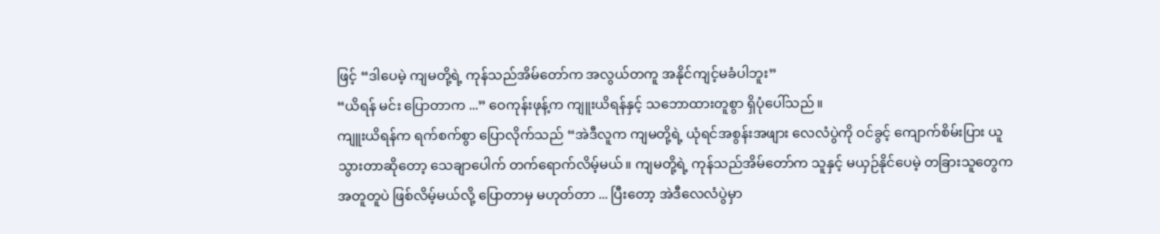ဖြင့် “ဒါပေမဲ့ ကျမတို့ရဲ့ ကုန်သည်အိမ်တော်က အလွယ်တကူ အနိုင်ကျင့်မခံပါဘူး”
“ယိရန် မင်း ပြောတာက ...” ဝေကုန်းဖုန့်က ကျူးယိရန်နှင့် သဘောထားတူစွာ ရှိပုံပေါ်သည်။
ကျူးယိရန်က ရက်စက်စွာ ပြောလိုက်သည် “အဲဒီလူက ကျမတို့ရဲ့ ယုံရင်အစွန်းအဖျား လေလံပွဲကို ဝင်ခွင့် ကျောက်စိမ်းပြား ယူသွားတာဆိုတော့ သေချာပေါက် တက်ရောက်လိမ့်မယ်။ ကျမတို့ရဲ့ ကုန်သည်အိမ်တော်က သူနှင့် မယှဉ်နိုင်ပေမဲ့ တခြားသူတွေက အတူတူပဲ ဖြစ်လိမ့်မယ်လို့ ပြောတာမှ မဟုတ်တာ ... ပြီးတော့ အဲဒီလေလံပွဲမှာ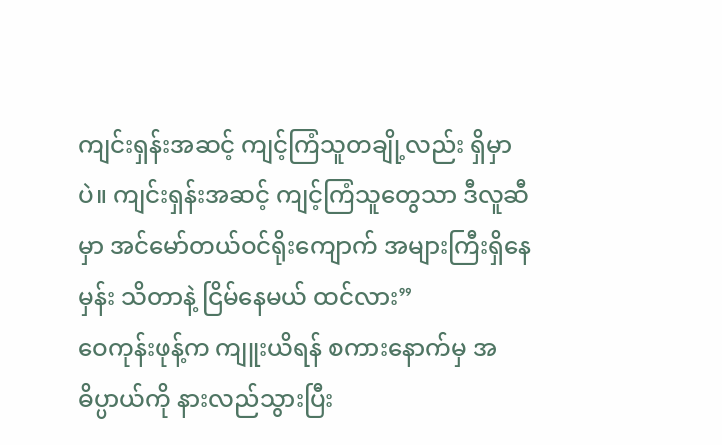ကျင်းရှန်းအဆင့် ကျင့်ကြံသူတချို့လည်း ရှိမှာပဲ။ ကျင်းရှန်းအဆင့် ကျင့်ကြံသူတွေသာ ဒီလူဆီမှာ အင်မော်တယ်ဝင်ရိုးကျောက် အများကြီးရှိနေမှန်း သိတာနဲ့ ငြိမ်နေမယ် ထင်လား”
ဝေကုန်းဖုန့်က ကျူးယိရန် စကားနောက်မှ အဓိပ္ပာယ်ကို နားလည်သွားပြီး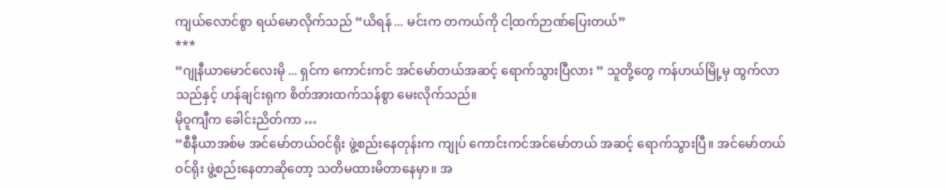ကျယ်လောင်စွာ ရယ်မောလိုက်သည် “ယိရန် ... မင်းက တကယ်ကို ငါ့ထက်ဉာဏ်ပြေးတယ်”
***
“ဂျုနီယာမောင်လေးမို ... ရှင်က ကောင်းကင် အင်မော်တယ်အဆင့် ရောက်သွားပြီလား ” သူတို့တွေ ကန်ဟယ်မြို့မှ ထွက်လာသည်နှင့် ဟန်ချင်းရုက စိတ်အားထက်သန်စွာ မေးလိုက်သည်။
မိုဝူကျီက ခေါင်းညိတ်ကာ …
“စီနီယာအစ်မ အင်မော်တယ်ဝင်ရိုး ဖွဲ့စည်းနေတုန်းက ကျုပ် ကောင်းကင်အင်မော်တယ် အဆင့် ရောက်သွားပြီ။ အင်မော်တယ်ဝင်ရိုး ဖွဲ့စည်းနေတာဆိုတော့ သတိမထားမိတာနေမှာ။ အ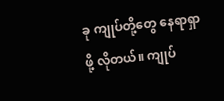ခု ကျုပ်တို့တွေ နေရာရှာဖို့ လိုတယ်။ ကျုပ်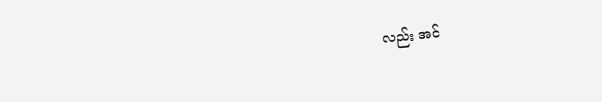လည်း အင်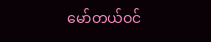မော်တယ်ဝင်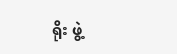ရိုး ဖွဲ့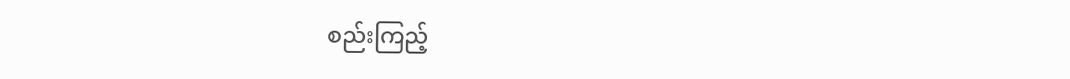စည်းကြည့်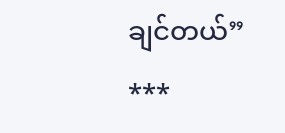ချင်တယ်”
***